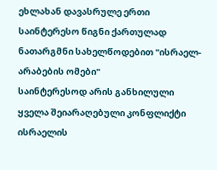ეხლახან დავასრულე ერთი საინტერესო წიგნი ქართულად ნათარგმნი სახელწოდებით "ისრაელ-არაბების ომები"
საინტერესოდ არის განხილული ყველა შეიარაღებული კონფლიქტი ისრაელის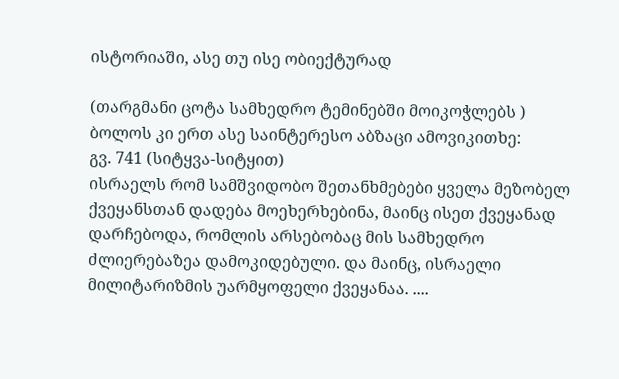ისტორიაში, ასე თუ ისე ობიექტურად

(თარგმანი ცოტა სამხედრო ტემინებში მოიკოჭლებს )
ბოლოს კი ერთ ასე საინტერესო აბზაცი ამოვიკითხე:
გვ. 741 (სიტყვა-სიტყით)
ისრაელს რომ სამშვიდობო შეთანხმებები ყველა მეზობელ ქვეყანსთან დადება მოეხერხებინა, მაინც ისეთ ქვეყანად დარჩებოდა, რომლის არსებობაც მის სამხედრო ძლიერებაზეა დამოკიდებული. და მაინც, ისრაელი მილიტარიზმის უარმყოფელი ქვეყანაა. ....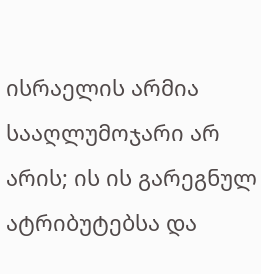ისრაელის არმია სააღლუმოჯარი არ არის; ის ის გარეგნულ ატრიბუტებსა და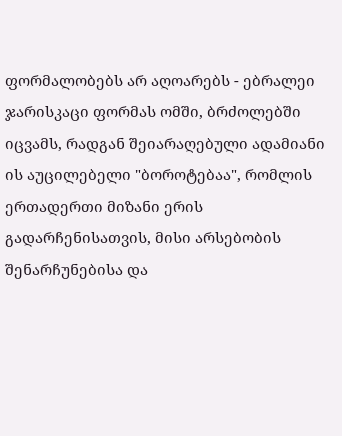ფორმალობებს არ აღოარებს - ებრალეი ჯარისკაცი ფორმას ომში, ბრძოლებში იცვამს, რადგან შეიარაღებული ადამიანი ის აუცილებელი "ბოროტებაა", რომლის ერთადერთი მიზანი ერის გადარჩენისათვის, მისი არსებობის შენარჩუნებისა და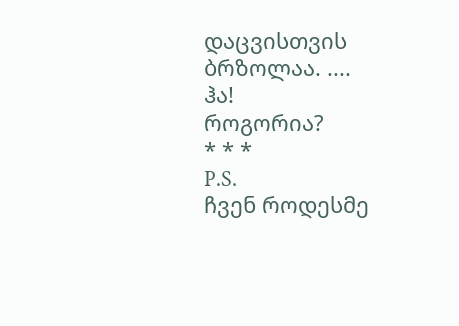დაცვისთვის ბრზოლაა. ....
ჰა!
როგორია?
* * *
P.S.
ჩვენ როდესმე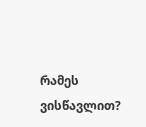რამეს ვისწავლით?